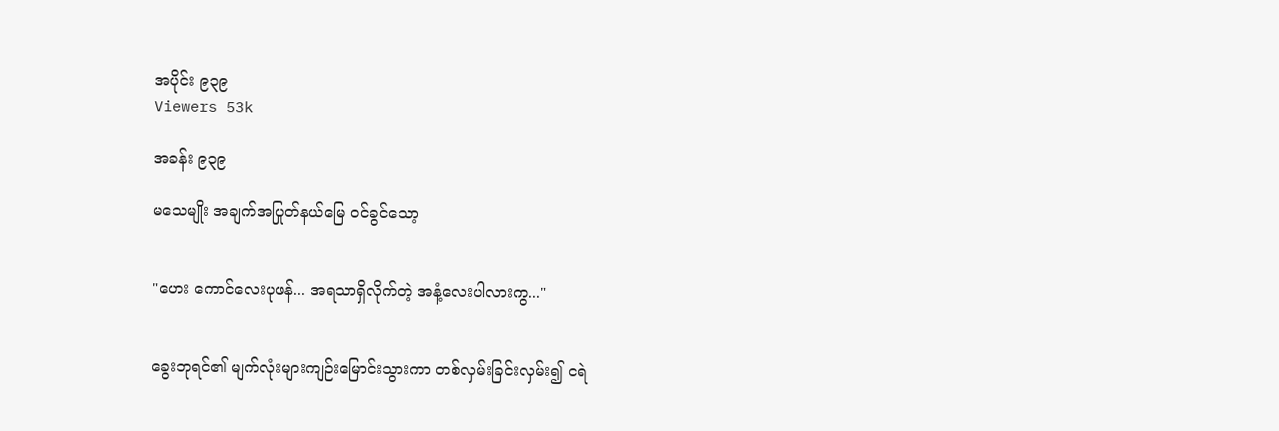အပိုင်း ၉၃၉
Viewers 53k

အခန်း ၉၃၉

မသေမျိုး အချက်အပြုတ်နယ်မြေ ဝင်ခွင်သော့


"ဟေး ကောင်လေးပုဖန်... အရသာရှိလိုက်တဲ့ အနံ့လေးပါလားကွ..."


ခွေးဘုရင်၏ မျက်လုံးများကျဉ်းမြောင်းသွားကာ တစ်လှမ်းခြင်းလှမ်း၍ ငရဲ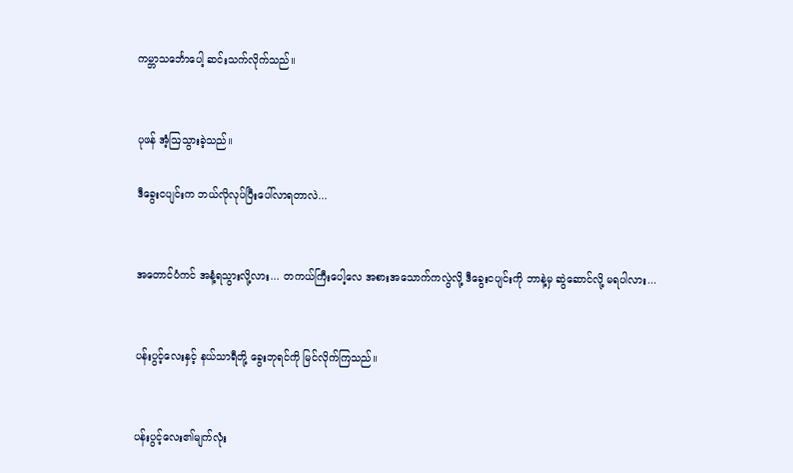ကမ္ဘာသင်္ဘောပေါ့ ဆင်းသက်လိုက်သည်။


ပုဖန် အံ့ဩသွားခဲ့သည်။

ဒီခွေးငပျင်းက ဘယ်လိုလုပ်ပြီးပေါ်လာရတာလဲ...


အတောင်ပံကင် အနံ့ရသွားလို့လား... တကယ်ကြီးပေါ့လေ အစားအသောက်ကလွဲလို့ ဒီခွေးငပျင်းကို ဘာနဲ့မှ ဆွဲဆောင်လို့ မရပါလား...


ပန်းပွင့်လေးနှင့် နယ်သာရီတို့ ခွေးဘုရင်ကို မြင်လိုက်ကြသည်။


ပန်းပွင့်လေး၏မျက်လုံး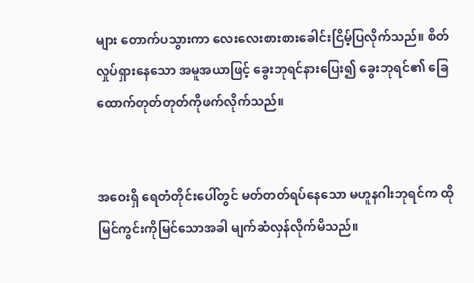များ တောက်ပသွားကာ လေးလေးစားစားခေါင်းငြိမ့်ပြလိုက်သည်။ စိတ်လှုပ်ရှားနေသော အမူအယာဖြင့် ခွေးဘုရင်နားပြေး၍ ခွေးဘုရင်၏ ခြေထောက်တုတ်တုတ်ကိုဖက်လိုက်သည်။


အဝေးရှိ ရေတံတိုင်းပေါ်တွင် မတ်တတ်ရပ်နေသော မဟူနဂါးဘုရင်က ထိုမြင်ကွင်းကိုမြင်သောအခါ မျက်ဆံလှန်လိုက်မိသည်။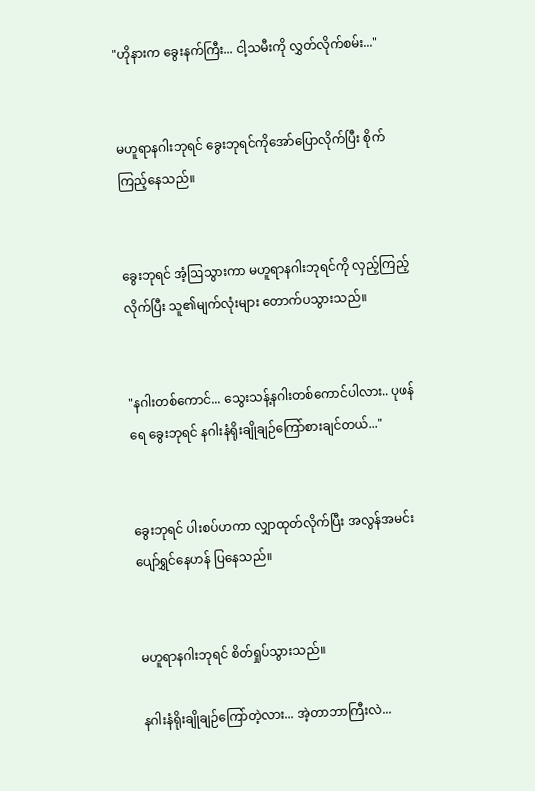"ဟိုနားက ခွေးနက်ကြီး... ငါ့သမီးကို လွှတ်လိုက်စမ်း..."


မဟူရာနဂါးဘုရင် ခွေးဘုရင်ကိုအော်ပြောလိုက်ပြီး စိုက်ကြည့်နေသည်။


ခွေးဘုရင် အံ့ဩသွားကာ မဟူရာနဂါးဘုရင်ကို လှည့်ကြည့်လိုက်ပြီး သူ၏မျက်လုံးများ တောက်ပသွားသည်။


"နဂါးတစ်ကောင်... သွေးသန့်နဂါးတစ်ကောင်ပါလား.. ပုဖန်ရေ ခွေးဘုရင် နဂါးနံရိုးချိုချဉ်ကြော်စားချင်တယ်..."


ခွေးဘုရင် ပါးစပ်ဟကာ လျှာထုတ်လိုက်ပြီး အလွန်အမင်း ပျော်ရွှင်နေဟန် ပြနေသည်။


မဟူရာနဂါးဘုရင် စိတ်ရှုပ်သွားသည်။

နဂါးနံရိုးချိုချဉ်ကြော်တဲ့လား... အဲ့တာဘာကြီးလဲ...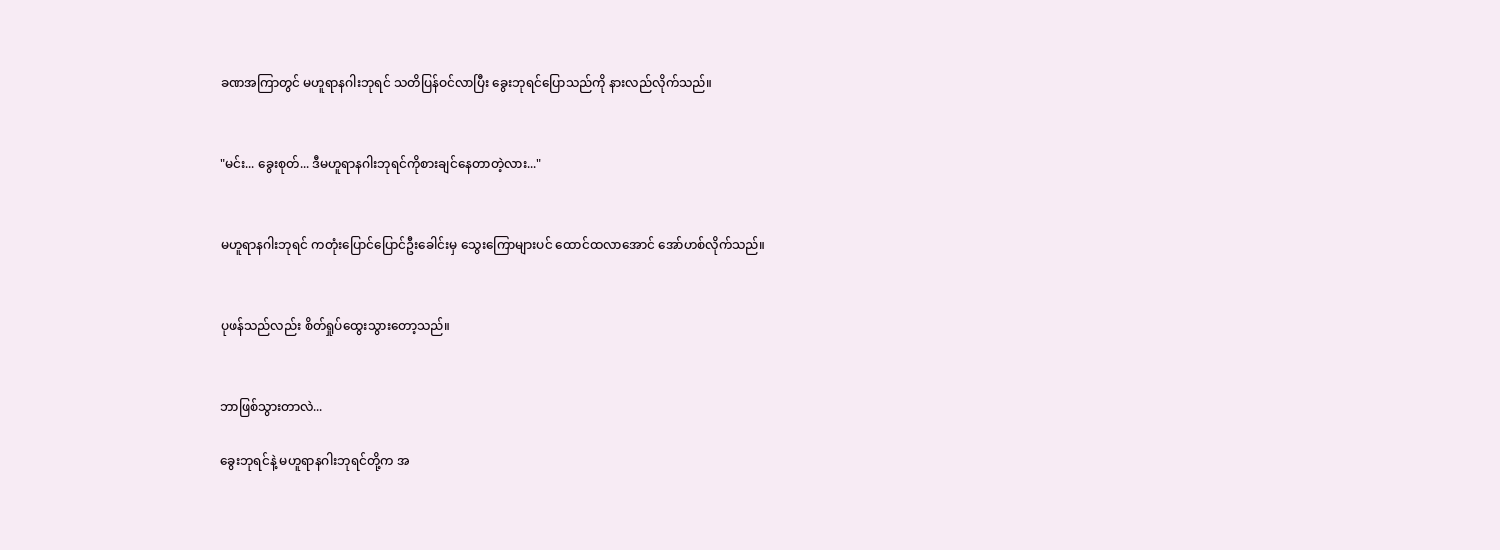ခဏအကြာတွင် မဟူရာနဂါးဘုရင် သတိပြန်ဝင်လာပြီး ခွေးဘုရင်ပြောသည်ကို နားလည်လိုက်သည်။


"မင်း... ခွေးစုတ်... ဒီမဟူရာနဂါးဘုရင်ကိုစားချင်နေတာတဲ့လား..."


မဟူရာနဂါးဘုရင် ကတုံးပြောင်ပြောင်ဦးခေါင်းမှ သွေးကြောများပင် ထောင်ထလာအောင် အော်ဟစ်လိုက်သည်။


ပုဖန်သည်လည်း စိတ်ရှုပ်ထွေးသွားတော့သည်။


ဘာဖြစ်သွားတာလဲ...

ခွေးဘုရင်နဲ့ မဟူရာနဂါးဘုရင်တို့က အ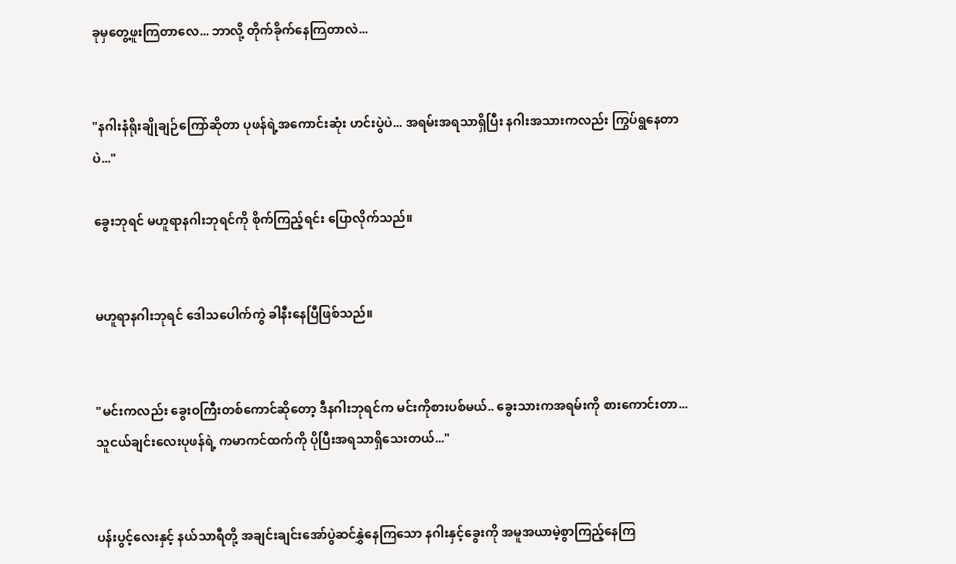ခုမှတွေ့ဖူးကြတာလေ... ဘာလို့ တိုက်ခိုက်နေကြတာလဲ...


"နဂါးနံရိုးချိုချဉ်ကြော်ဆိုတာ ပုဖန်ရဲ့အကောင်းဆုံး ဟင်းပွဲပဲ... အရမ်းအရသာရှိပြီး နဂါးအသားကလည်း ကြွပ်ရွနေတာပဲ..."

ခွေးဘုရင် မဟူရာနဂါးဘုရင်ကို စိုက်ကြည့်ရင်း ပြောလိုက်သည်။


မဟူရာနဂါးဘုရင် ဒေါသပေါက်ကွဲ ခါနီးနေပြီဖြစ်သည်။


"မင်းကလည်း ခွေးဝကြီးတစ်ကောင်ဆိုတော့ ဒီနဂါးဘုရင်က မင်းကိုစားပစ်မယ်.. ခွေးသားကအရမ်းကို စားကောင်းတာ... သူငယ်ချင်းလေးပုဖန်ရဲ့ ကမာကင်ထက်ကို ပိုပြီးအရသာရှိသေးတယ်..."


ပန်းပွင့်လေးနှင့် နယ်သာရီတို့ အချင်းချင်းအော်ပွဲဆင်နွှဲနေကြသော နဂါးနှင့်ခွေးကို အမူအယာမဲ့စွာကြည့်နေကြ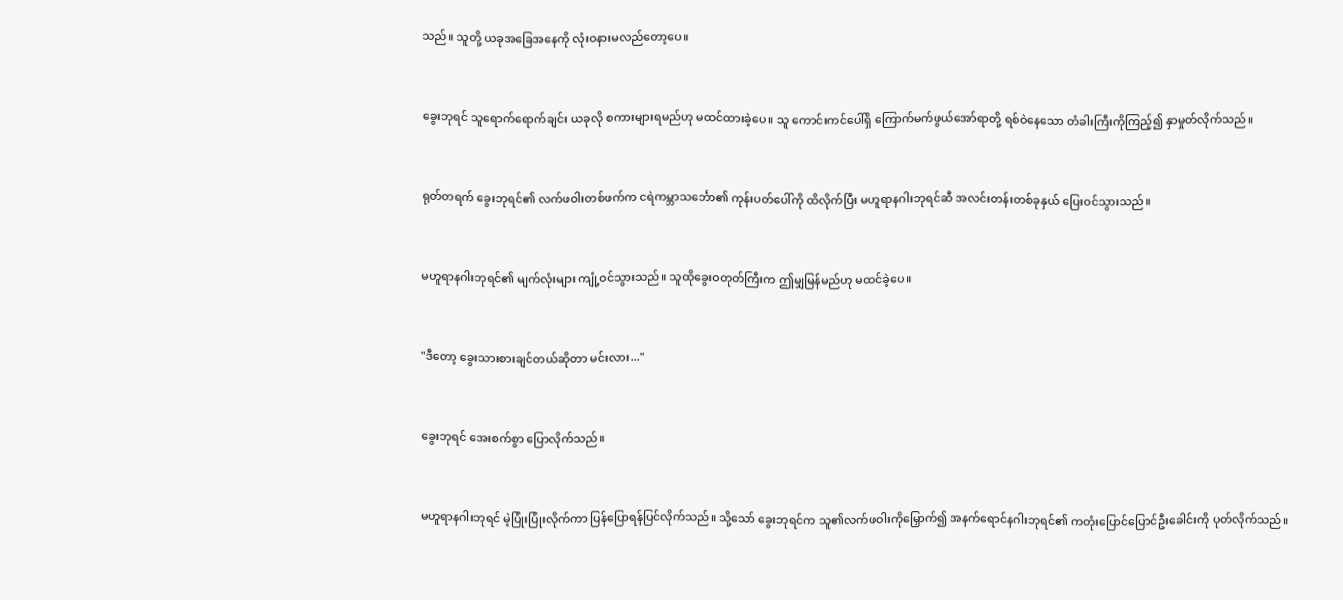သည်။ သူတို့ ယခုအခြေအနေကို လုံးဝနားမလည်တော့ပေ။


ခွေးဘုရင် သူရောက်ရောက်ချင်း ယခုလို စကားများရမည်ဟု မထင်ထားခဲ့ပေ။ သူ ကောင်းကင်ပေါ်ရှိ ကြောက်မက်ဖွယ်အော်ရာတို့ ရစ်ဝဲနေသော တံခါးကြီးကိုကြည့်၍ နှာမှုတ်လိုက်သည်။


ရုတ်တရက် ခွေးဘုရင်၏ လက်ဖဝါးတစ်ဖက်က ငရဲကမ္ဘာသင်္ဘော၏ ကုန်းပတ်ပေါ်ကို ထိလိုက်ပြီး မဟူရာနဂါးဘုရင်ဆီ အလင်းတန်းတစ်ခုနှယ် ပြေးဝင်သွားသည်။


မဟူရာနဂါးဘုရင်၏ မျက်လုံးများ ကျုံ့ဝင်သွားသည်။ သူထိုခွေးဝတုတ်ကြီးက ဤမျှမြန်မည်ဟု မထင်ခဲ့ပေ။


"ဒီတော့ ခွေးသားစားချင်တယ်ဆိုတာ မင်းလား..."


ခွေးဘုရင် အေးစက်စွာ ပြောလိုက်သည်။


မဟူရာနဂါးဘုရင် မဲ့ပြုံးပြုံးလိုက်ကာ ပြန်ပြောရန်ပြင်လိုက်သည်။ သို့သော် ခွေးဘုရင်က သူ၏လက်ဖဝါးကိုမြှောက်၍ အနက်ရောင်နဂါးဘုရင်၏ ကတုံးပြောင်ပြောင်ဦးခေါင်းကို ပုတ်လိုက်သည်။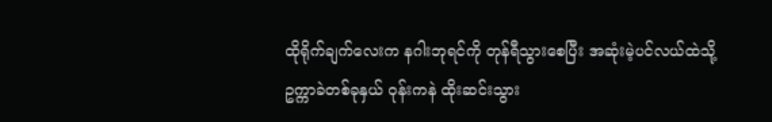ထိုရိုက်ချက်လေးက နဂါးဘုရင်ကို တုန်ရီသွားစေပြီး အဆုံးမဲ့ပင်လယ်ထဲသို့ ဥက္ကာခဲတစ်ခုနှယ် ဝုန်းကနဲ ထိုးဆင်းသွား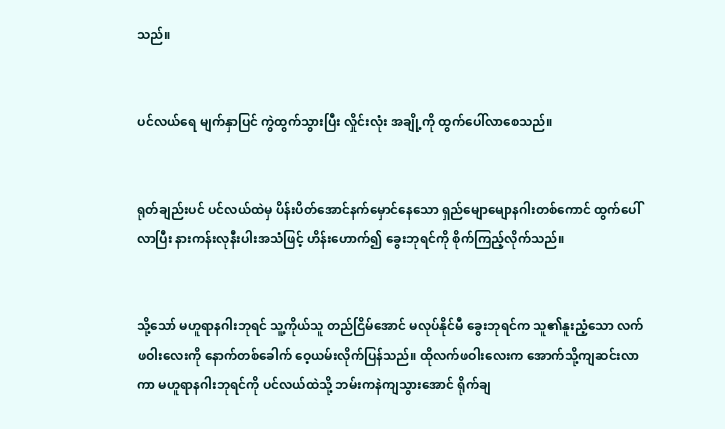သည်။


ပင်လယ်ရေ မျက်နှာပြင် ကွဲထွက်သွားပြီး လှိုင်းလုံး အချို့ကို ထွက်ပေါ်လာစေသည်။


ရုတ်ချည်းပင် ပင်လယ်ထဲမှ ပိန်းပိတ်အောင်နက်မှောင်နေသော ရှည်မျောမျောနဂါးတစ်ကောင် ထွက်ပေါ်လာပြီး နားကန်းလုနီးပါးအသံဖြင့် ဟိန်းဟောက်၍ ခွေးဘုရင်ကို စိုက်ကြည့်လိုက်သည်။


သို့သော် မဟူရာနဂါးဘုရင် သူ့ကိုယ်သူ တည်ငြိမ်အောင် မလုပ်နိုင်မီ ခွေးဘုရင်က သူ၏နူးညံ့သော လက်ဖဝါးလေးကို နောက်တစ်ခေါက် ဝေ့ယမ်းလိုက်ပြန်သည်။ ထိုလက်ဖဝါးလေးက အောက်သို့ကျဆင်းလာကာ မဟူရာနဂါးဘုရင်ကို ပင်လယ်ထဲသို့ ဘမ်းကနဲကျသွားအောင် ရိုက်ချ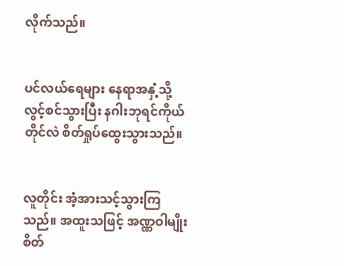လိုက်သည်။


ပင်လယ်ရေများ နေရာအနှံ့သို့ လွင့်စင်သွားပြီး နဂါးဘုရင်ကိုယ်တိုင်လဲ စိတ်ရှုပ်ထွေးသွားသည်။


လူတိုင်း အံ့အားသင့်သွားကြသည်။ အထူးသဖြင့် အဏ္ဏဝါမျိုးစိတ်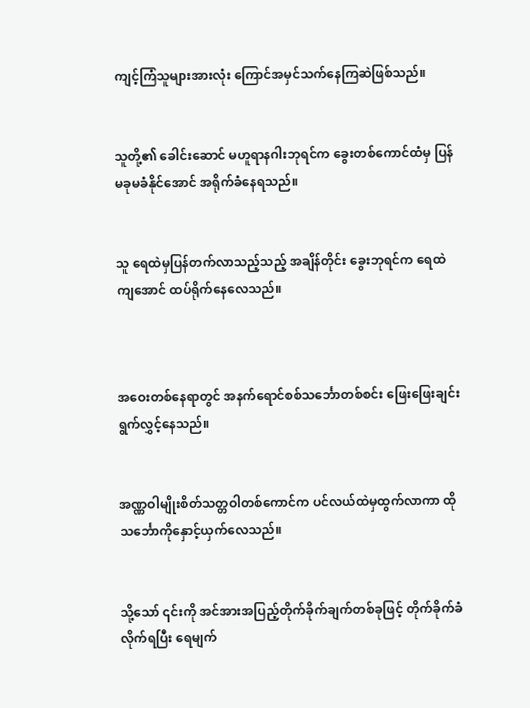ကျင့်ကြံသူများအားလုံး ကြောင်အမှင်သက်နေကြဆဲဖြစ်သည်။


သူတို့၏ ခေါင်းဆောင် မဟူရာနဂါးဘုရင်က ခွေးတစ်ကောင်ထံမှ ပြန်မခုမခံနိုင်အောင် အရိုက်ခံနေရသည်။


သူ ရေထဲမှပြန်တက်လာသည့်သည့် အချိန်တိုင်း ခွေးဘုရင်က ရေထဲကျအောင် ထပ်ရိုက်နေလေသည်။



အဝေးတစ်နေရာတွင် အနက်ရောင်စစ်သင်္ဘောတစ်စင်း ဖြေးဖြေးချင်း ရွက်လွှင့်နေသည်။


အဏ္ဏဝါမျိုးစိတ်သတ္တဝါတစ်ကောင်က ပင်လယ်ထဲမှထွက်လာကာ ထိုသင်္ဘောကိုနှောင့်ယှက်လေသည်။


သို့သော် ၎င်းကို အင်အားအပြည့်တိုက်ခိုက်ချက်တစ်ခုဖြင့် တိုက်ခိုက်ခံလိုက်ရပြီး ရေမျက်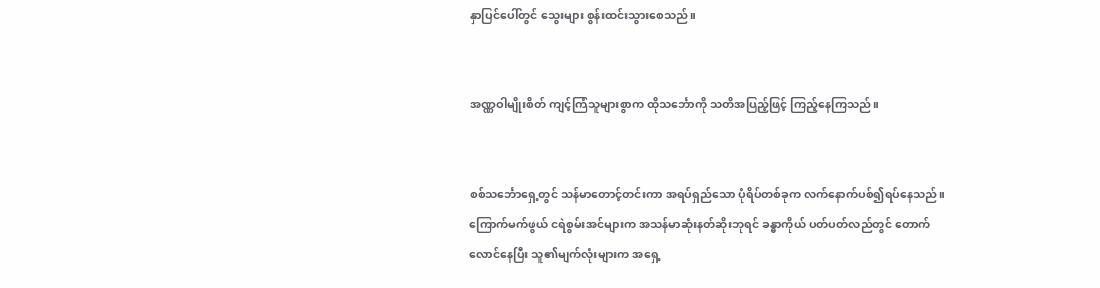နှာပြင်ပေါ်တွင် သွေးများ စွန်းထင်းသွားစေသည်။


အဏ္ဏဝါမျိုးစိတ် ကျင့်ကြံသူများစွာက ထိုသင်္ဘောကို သတိအပြည့်ဖြင့် ကြည့်နေကြသည်။


စစ်သင်္ဘောရှေ့တွင် သန်မာတောင့်တင်းကာ အရပ်ရှည်သော ပုံရိပ်တစ်ခုက လက်နောက်ပစ်၍ရပ်နေသည်။ ကြောက်မက်ဖွယ် ငရဲစွမ်းအင်များက အသန်မာဆုံးနတ်ဆိုးဘုရင် ခန္ဓာကိုယ် ပတ်ပတ်လည်တွင် တောက်လောင်နေပြီး သူ၏မျက်လုံးများက အရှေ့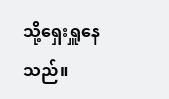သို့ရှေးရှူနေသည်။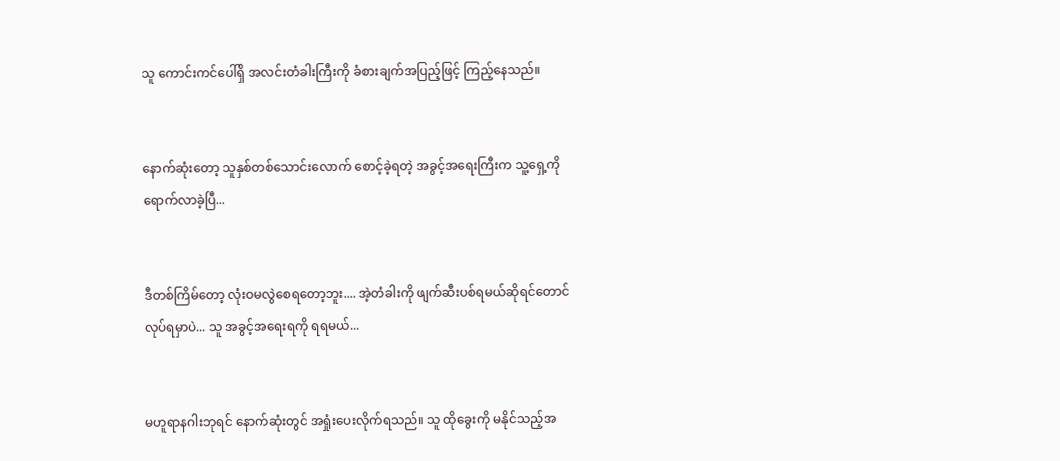သူ ကောင်းကင်ပေါ်ရှိ အလင်းတံခါးကြီးကို ခံစားချက်အပြည့်ဖြင့် ကြည့်နေသည်။


နောက်ဆုံးတော့ သူနှစ်တစ်သောင်းလောက် စောင့်ခဲ့ရတဲ့ အခွင့်အရေးကြီးက သူ့ရှေ့ကို ရောက်လာခဲ့ပြီ...


ဒီတစ်ကြိမ်တော့ လုံးဝမလွဲစေရတော့ဘူး.... အဲ့တံခါးကို ဖျက်ဆီးပစ်ရမယ်ဆိုရင်တောင် လုပ်ရမှာပဲ... သူ အခွင့်အရေးရကို ရရမယ်...


မဟူရာနဂါးဘုရင် နောက်ဆုံးတွင် အရှုံးပေးလိုက်ရသည်။ သူ ထိုခွေးကို မနိုင်သည့်အ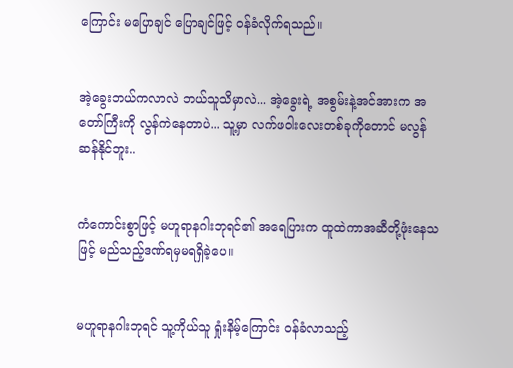ကြောင်း မပြောချင် ပြောချင်ဖြင့် ဝန်ခံလိုက်ရသည်။


အဲ့ခွေးဘယ်ကလာလဲ ဘယ်သူသိမှာလဲ... အဲ့ခွေးရဲ့ အစွမ်းနဲ့အင်အားက အတော်ကြီးကို လွန်ကဲနေတာပဲ... သူ့မှာ လက်ဖဝါးလေးတစ်ခုကိုတောင် မလွန်ဆန်နိုင်ဘူး..


ကံကောင်းစွာဖြင့် မဟူရာနဂါးဘုရင်၏ အရေပြားက ထူထဲကာအဆီတို့ဖုံးနေသဖြင့် မည်သည့်ဒဏ်ရမှမရရှိခဲ့ပေ။


မဟူရာနဂါးဘုရင် သူ့ကိုယ်သူ ရှုံးနိမ့်ကြောင်း ဝန်ခံလာသည့်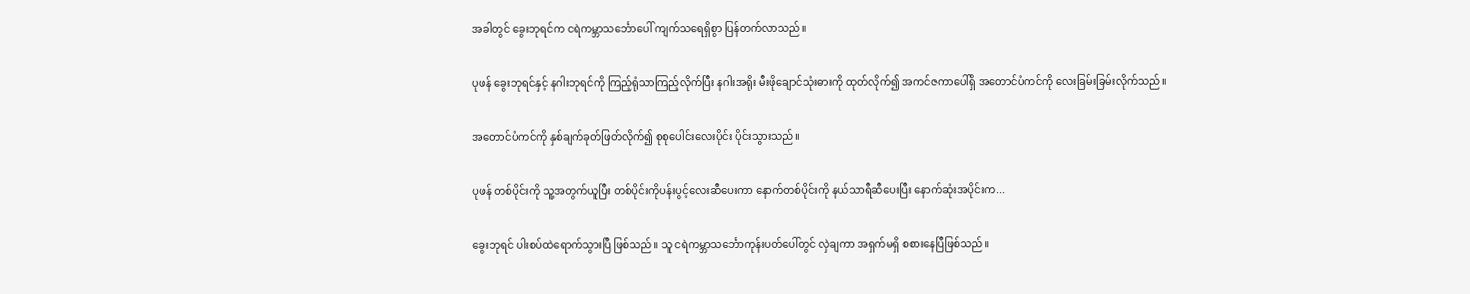အခါတွင် ခွေးဘုရင်က ငရဲကမ္ဘာသင်္ဘောပေါ် ကျက်သရေရှိစွာ ပြန်တက်လာသည်။


ပုဖန် ခွေးဘုရင်နှင့် နဂါးဘုရင်ကို ကြည့်ရုံသာကြည့်လိုက်ပြီး နဂါးအရိုး မီးဖိုချောင်သုံးဓားကို ထုတ်လိုက်၍ အကင်ဇကာပေါ်ရှိ အတောင်ပံကင်ကို လေးခြမ်းခြမ်းလိုက်သည်။


အတောင်ပံကင်ကို နှစ်ချက်ခုတ်ဖြတ်လိုက်၍ စုစုပေါင်းလေးပိုင်း ပိုင်းသွားသည်။


ပုဖန် တစ်ပိုင်းကို သူ့အတွက်ယူပြီး တစ်ပိုင်းကိုပန်းပွင့်လေးဆီပေးကာ နောက်တစ်ပိုင်းကို နယ်သာရီဆီပေးပြီး နောက်ဆုံးအပိုင်းက...


ခွေးဘုရင် ပါးစပ်ထဲရောက်သွားပြီ ဖြစ်သည်။ သူ ငရဲကမ္ဘာသင်္ဘောကုန်းပတ်ပေါ်တွင် လှဲချကာ အရှက်မရှိ စစားနေပြီဖြစ်သည်။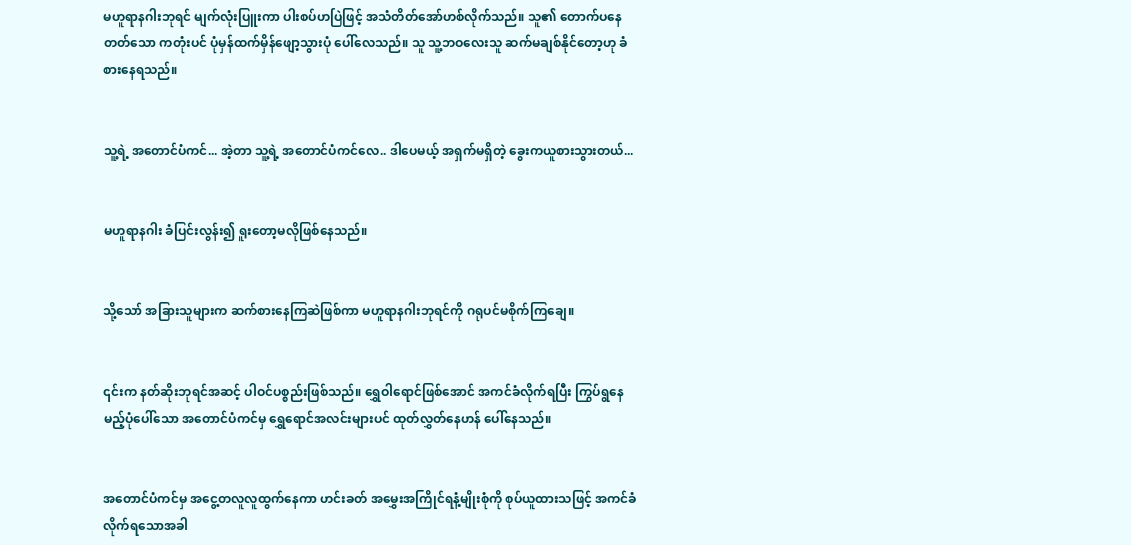မဟူရာနဂါးဘုရင် မျက်လုံးပြူးကာ ပါးစပ်ဟပြဲဖြင့် အသံတိတ်အော်ဟစ်လိုက်သည်။ သူ၏ တောက်ပနေတတ်သော ကတုံးပင် ပုံမှန်ထက်မှိန်ဖျော့သွားပုံ ပေါ်လေသည်။ သူ သူ့ဘဝလေးသူ ဆက်မချစ်နိုင်တော့ဟု ခံစားနေရသည်။


သူ့ရဲ့ အတောင်ပံကင်... အဲ့တာ သူ့ရဲ့ အတောင်ပံကင်လေ.. ဒါပေမယ့် အရှက်မရှိတဲ့ ခွေးကယူစားသွားတယ်...


မဟူရာနဂါး ခံပြင်းလွန်း၍ ရူးတော့မလိုဖြစ်နေသည်။


သို့သော် အခြားသူများက ဆက်စားနေကြဆဲဖြစ်ကာ မဟူရာနဂါးဘုရင်ကို ဂရုပင်မစိုက်ကြချေ။


၎င်းက နတ်ဆိုးဘုရင်အဆင့် ပါဝင်ပစ္စည်းဖြစ်သည်။ ရွှေဝါရောင်ဖြစ်အောင် အကင်ခံလိုက်ရပြီး ကြွပ်ရွနေမည့်ပုံပေါ်သော အတောင်ပံကင်မှ ရွှေရောင်အလင်းများပင် ထုတ်လွှတ်နေဟန် ပေါ်နေသည်။


အတောင်ပံကင်မှ အငွေ့တလူလူထွက်နေကာ ဟင်းခတ် အမွှေးအကြိုင်ရနံ့မျိုးစုံကို စုပ်ယူထားသဖြင့် အကင်ခံလိုက်ရသောအခါ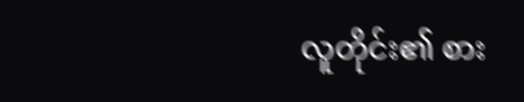လူတိုင်း၏ စား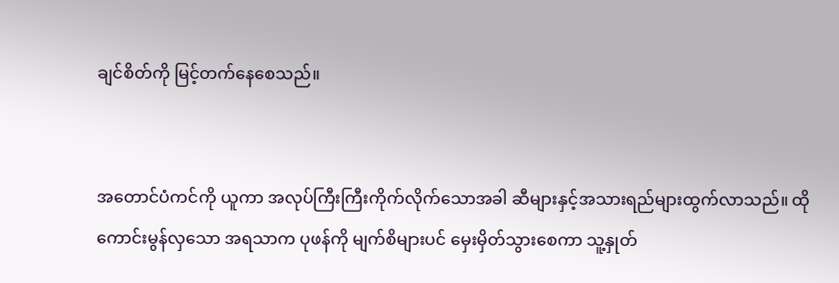ချင်စိတ်ကို မြင့်တက်နေစေသည်။


အတောင်ပံကင်ကို ယူကာ အလုပ်ကြီးကြီးကိုက်လိုက်သောအခါ ဆီများနှင့်အသားရည်များထွက်လာသည်။ ထိုကောင်းမွန်လှသော အရသာက ပုဖန်ကို မျက်စိများပင် မှေးမှိတ်သွားစေကာ သူ့နှုတ်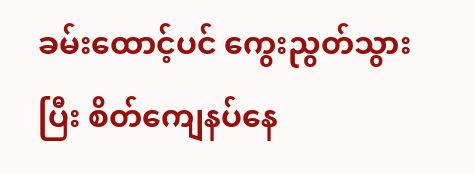ခမ်းထောင့်ပင် ကွေးညွတ်သွားပြီး စိတ်ကျေနပ်နေ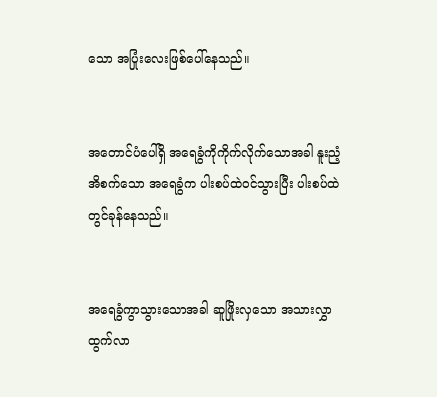သော အပြုံးလေးဖြစ်ပေါ်နေသည်။


အတောင်ပံပေါ်ရှိ အရေခွံကိုကိုက်လိုက်သောအခါ နူးညံ့အိစက်သော အရေခွံက ပါးစပ်ထဲဝင်သွားပြီး ပါးစပ်ထဲတွင်ခုန်နေသည်။


အရေခွံကွာသွားသောအခါ ဆူဖြိုးလှသော အသားလွှာထွက်လာ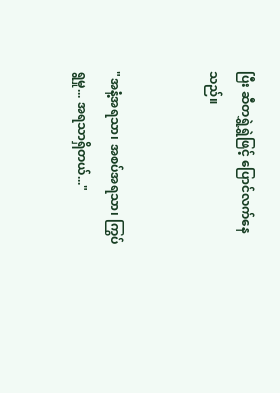ပြီး ဆီတရွှဲရွှဲဖြင့် ပြောင်လက်နေသည်။


"အနံ့အရသာ၊ အစပ်အရသာ၊ ကြွပ်ရွမှု... အရသာရှိတယ်..."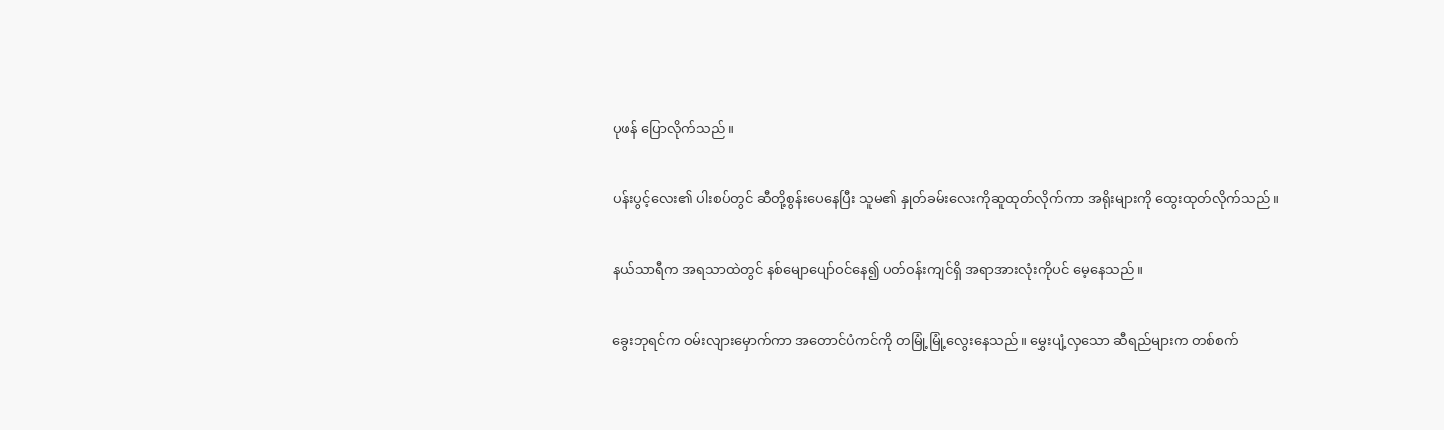ပုဖန် ပြောလိုက်သည်။


ပန်းပွင့်လေး၏ ပါးစပ်တွင် ဆီတို့စွန်းပေနေပြီး သူမ၏ နှုတ်ခမ်းလေးကိုဆူထုတ်လိုက်ကာ အရိုးများကို ထွေးထုတ်လိုက်သည်။


နယ်သာရီက အရသာထဲတွင် နစ်မျောပျော်ဝင်နေ၍ ပတ်ဝန်းကျင်ရှိ အရာအားလုံးကိုပင် မေ့နေသည်။


ခွေးဘုရင်က ဝမ်းလျားမှောက်ကာ အတောင်ပံကင်ကို တမြုံ့မြုံ့လွေးနေသည်။ မွှေးပျံ့လှသော ဆီရည်များက တစ်စက်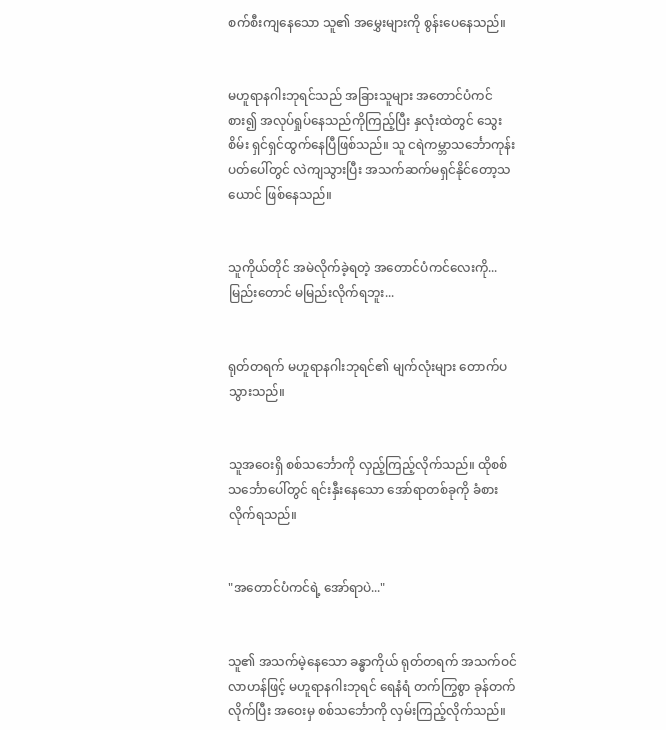စက်စီးကျနေသော သူ၏ အမွှေးများကို စွန်းပေနေသည်။


မဟူရာနဂါးဘုရင်သည် အခြားသူများ အတောင်ပံကင်စား၍ အလုပ်ရှုပ်နေသည်ကိုကြည့်ပြီး နှလုံးထဲတွင် သွေးစိမ်း ရှင်ရှင်ထွက်နေပြီဖြစ်သည်။ သူ ငရဲကမ္ဘာသင်္ဘောကုန်းပတ်ပေါ်တွင် လဲကျသွားပြီး အသက်ဆက်မရှင်နိုင်တော့သယောင် ဖြစ်နေသည်။


သူကိုယ်တိုင် အမဲလိုက်ခဲ့ရတဲ့ အတောင်ပံကင်လေးကို... မြည်းတောင် မမြည်းလိုက်ရဘူး...


ရုတ်တရက် မဟူရာနဂါးဘုရင်၏ မျက်လုံးများ တောက်ပသွားသည်။


သူအဝေးရှိ စစ်သင်္ဘောကို လှည့်ကြည့်လိုက်သည်။ ထိုစစ်သင်္ဘောပေါ်တွင် ရင်းနှီးနေသော အော်ရာတစ်ခုကို ခံစားလိုက်ရသည်။


"အတောင်ပံကင်ရဲ့ အော်ရာပဲ..."


သူ၏ အသက်မဲ့နေသော ခန္ဓာကိုယ် ရုတ်တရက် အသက်ဝင်လာဟန်ဖြင့် မဟူရာနဂါးဘုရင် ရေနံရံ တက်ကြွစွာ ခုန်တက်လိုက်ပြီး အဝေးမှ စစ်သင်္ဘောကို လှမ်းကြည့်လိုက်သည်။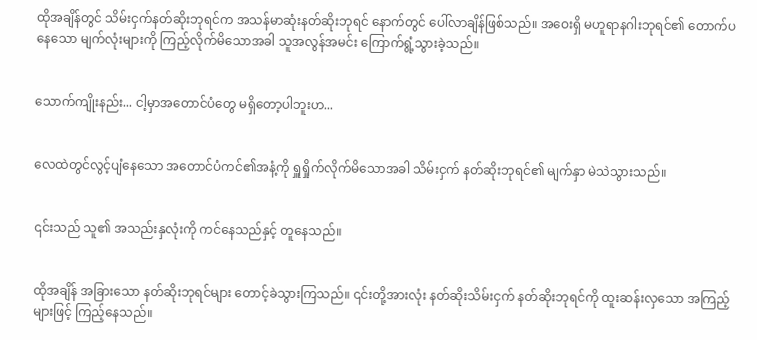ထိုအချိန်တွင် သိမ်းငှက်နတ်ဆိုးဘုရင်က အသန်မာဆုံးနတ်ဆိုးဘုရင် နောက်တွင် ပေါ်လာချိန်ဖြစ်သည်။ အဝေးရှိ မဟူရာနဂါးဘုရင်၏ တောက်ပနေသော မျက်လုံးများကို ကြည့်လိုက်မိသောအခါ သူအလွန်အမင်း ကြောက်ရွံ့သွားခဲ့သည်။


သောက်ကျိုးနည်း... ငါ့မှာအတောင်ပံတွေ မရှိတော့ပါဘူးဟ...


လေထဲတွင်လွင့်ပျံနေသော အတောင်ပံကင်၏အနံ့ကို ရှူရှိုက်လိုက်မိသောအခါ သိမ်းငှက် နတ်ဆိုးဘုရင်၏ မျက်နှာ မဲသဲသွားသည်။


၎င်းသည် သူ၏ အသည်းနှလုံးကို ကင်နေသည်နှင့် တူနေသည်။


ထိုအချိန် အခြားသော နတ်ဆိုးဘုရင်များ တောင့်ခဲသွားကြသည်။ ၎င်းတို့အားလုံး နတ်ဆိုးသိမ်းငှက် နတ်ဆိုးဘုရင်ကို ထူးဆန်းလှသော အကြည့်များဖြင့် ကြည့်နေသည်။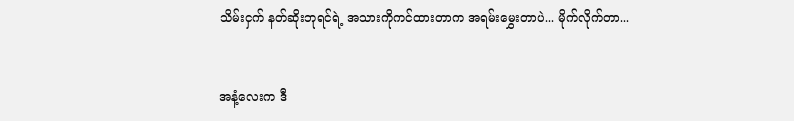သိမ်းငှက် နတ်ဆိုးဘုရင်ရဲ့ အသားကိုကင်ထားတာက အရမ်းမွှေးတာပဲ... မိုက်လိုက်တာ...


အနံ့လေးက ဒီ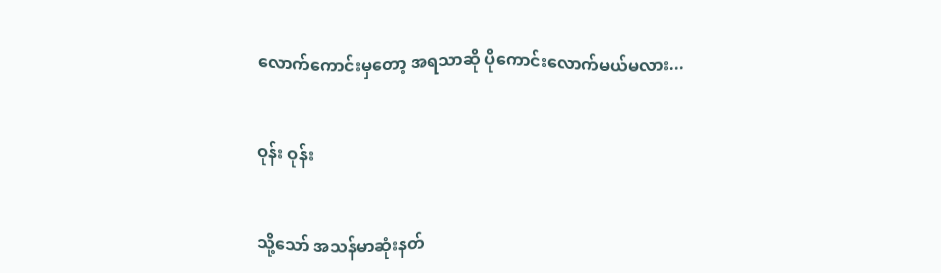လောက်ကောင်းမှတော့ အရသာဆို ပိုကောင်းလောက်မယ်မလား...


ဝုန်း ဝုန်း


သို့သော် အသန်မာဆုံးနတ်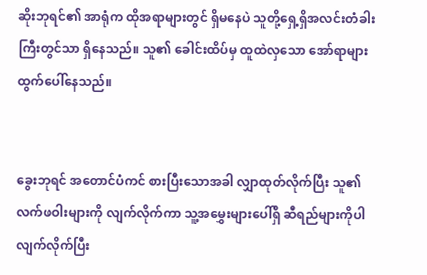ဆိုးဘုရင်၏ အာရုံက ထိုအရာများတွင် ရှိမနေပဲ သူတို့ရှေ့ရှိအလင်းတံခါးကြီးတွင်သာ ရှိနေသည်။ သူ၏ ခေါင်းထိပ်မှ ထူထဲလှသော အော်ရာများ ထွက်ပေါ်နေသည်။


ခွေးဘုရင် အတောင်ပံကင် စားပြီးသောအခါ လျှာထုတ်လိုက်ပြီး သူ၏ လက်ဖဝါးများကို လျက်လိုက်ကာ သူ့အမွှေးများပေါ်ရှိ ဆီရည်များကိုပါ လျက်လိုက်ပြီး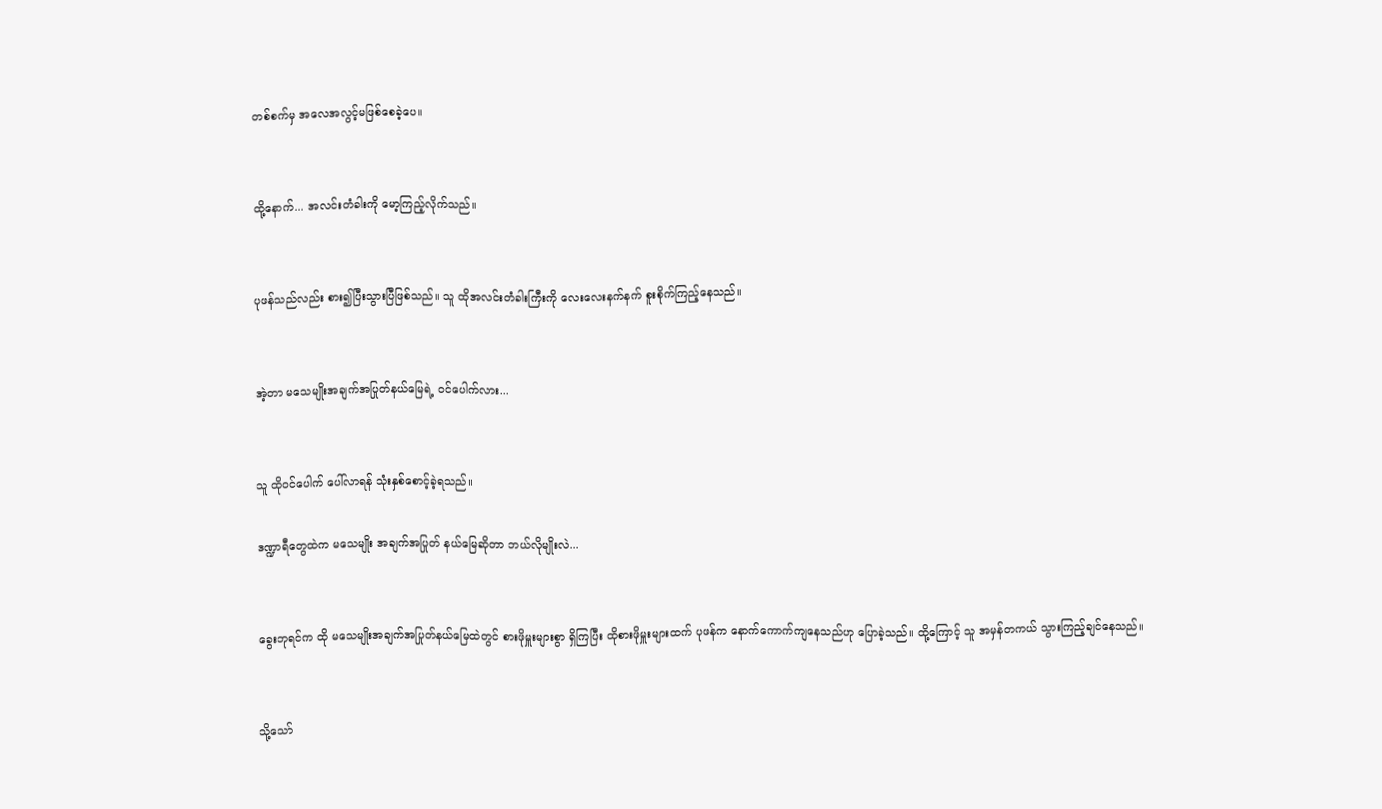တစ်စက်မှ အလေအလွင့်မဖြစ်စေခဲ့ပေ။


ထို့နောက်... အလင်းတံခါးကို မော့ကြည့်လိုက်သည်။


ပုဖန်သည်လည်း စား၍ပြီးသွားပြီဖြစ်သည်။ သူ ထိုအလင်းတံခါးကြီးကို လေးလေးနက်နက် စူးစိုက်ကြည့်နေသည်။


အဲ့တာ မသေမျိုးအချက်အပြုတ်နယ်မြေရဲ့ ဝင်ပေါက်လား...


သူ ထိုဝင်ပေါက် ပေါ်လာရန် သုံးနှစ်စောင့်ခဲ့ရသည်။

ဒဏ္ဍာရီတွေထဲက မသေမျိုး အချက်အပြုတ် နယ်မြေဆိုတာ ဘယ်လိုမျိုးလဲ...


ခွေးဘုရင်က ထို မသေမျိုးအချက်အပြုတ်နယ်မြေထဲတွင် စားဖိုမှူးများစွာ ရှိကြပြီး ထိုစားဖိုမှူးများထက် ပုဖန်က နောက်ကောက်ကျနေသည်ဟု ပြောခဲ့သည်။ ထို့ကြောင့် သူ အမှန်တကယ် သွားကြည့်ချင်နေသည်။


သို့သော်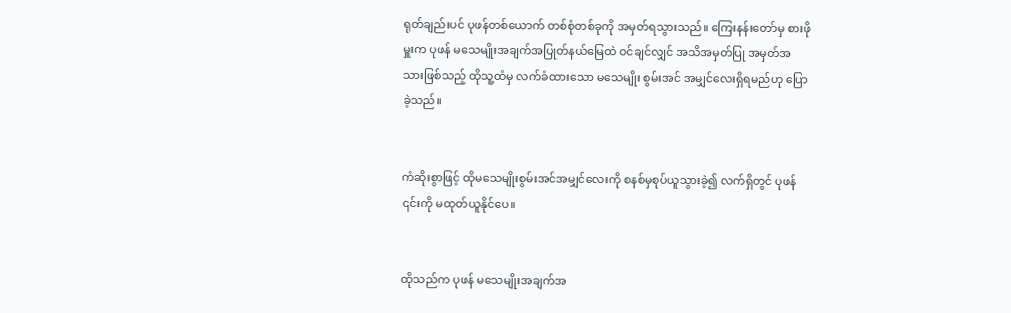ရုတ်ချည်းပင် ပုဖန်တစ်ယောက် တစ်စုံတစ်ခုကို အမှတ်ရသွားသည်။ ကြေးနန်းတော်မှ စားဖိုမှူးက ပုဖန် မသေမျိုးအချက်အပြုတ်နယ်မြေထဲ ဝင်ချင်လျှင် အသိအမှတ်ပြု အမှတ်အသားဖြစ်သည့် ထိုသူ့ထံမှ လက်ခံထားသော မသေမျိုး စွမ်းအင် အမျှင်လေးရှိရမည်ဟု ပြောခဲ့သည်။


ကံဆိုးစွာဖြင့် ထိုမသေမျိုးစွမ်းအင်အမျှင်လေးကို စနစ်မှစုပ်ယူသွားခဲ့၍ လက်ရှိတွင် ပုဖန် ၎င်းကို မထုတ်ယူနိုင်ပေ။


ထိုသည်က ပုဖန် မသေမျိုးအချက်အ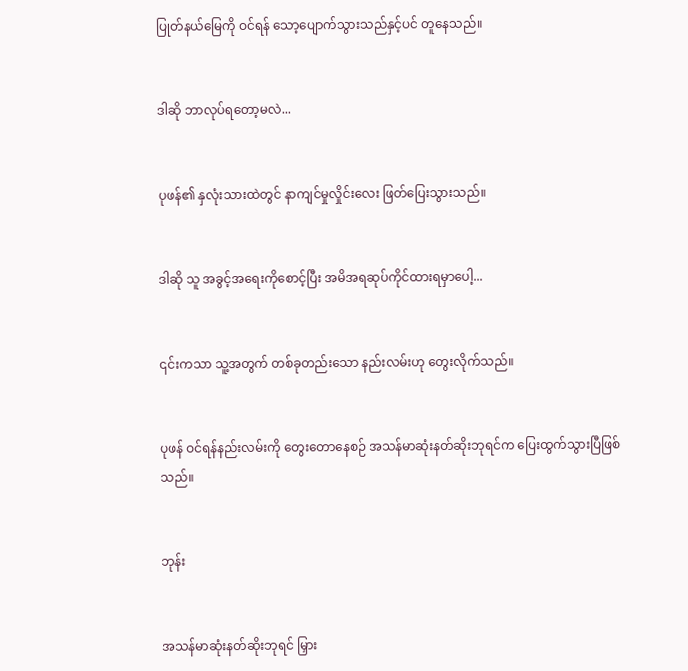ပြုတ်နယ်မြေကို ဝင်ရန် သော့ပျောက်သွားသည်နှင့်ပင် တူနေသည်။


ဒါဆို ဘာလုပ်ရတော့မလဲ...


ပုဖန်၏ နှလုံးသားထဲတွင် နာကျင်မှုလှိုင်းလေး ဖြတ်ပြေးသွားသည်။


ဒါဆို သူ အခွင့်အရေးကိုစောင့်ပြီး အမိအရဆုပ်ကိုင်ထားရမှာပေါ့...


၎င်းကသာ သူ့အတွက် တစ်ခုတည်းသော နည်းလမ်းဟု တွေးလိုက်သည်။


ပုဖန် ဝင်ရန်နည်းလမ်းကို တွေးတောနေစဉ် အသန်မာဆုံးနတ်ဆိုးဘုရင်က ပြေးထွက်သွားပြီဖြစ်သည်။


ဘုန်း


အသန်မာဆုံးနတ်ဆိုးဘုရင် မြှား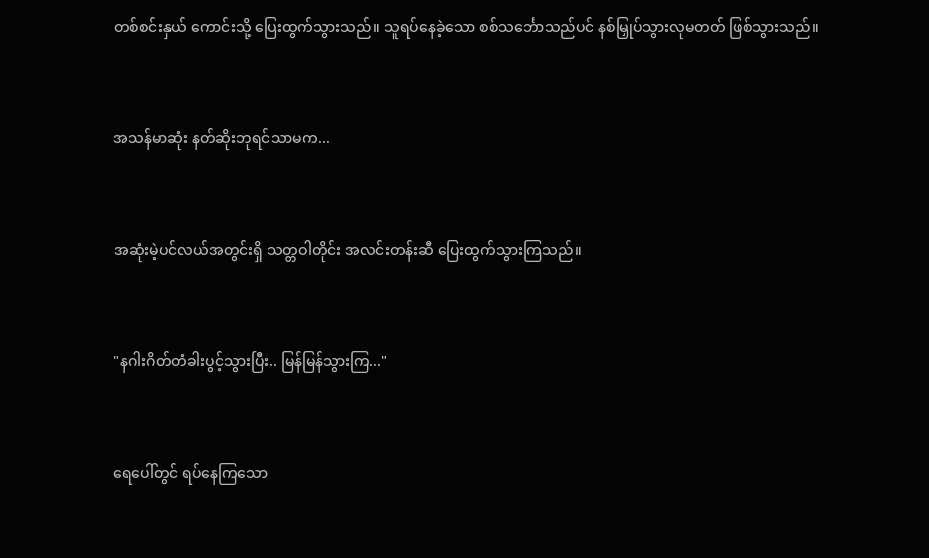တစ်စင်းနှယ် ကောင်းသို့ ပြေးထွက်သွားသည်။ သူရပ်နေခဲ့သော စစ်သင်္ဘောသည်ပင် နစ်မြှုပ်သွားလုမတတ် ဖြစ်သွားသည်။


အသန်မာဆုံး နတ်ဆိုးဘုရင်သာမက...


အဆုံးမဲ့ပင်လယ်အတွင်းရှိ သတ္တဝါတိုင်း အလင်းတန်းဆီ ပြေးထွက်သွားကြသည်။


"နဂါးဂိတ်တံခါးပွင့်သွားပြီး.. မြန်မြန်သွားကြ..."


ရေပေါ်တွင် ရပ်နေကြသော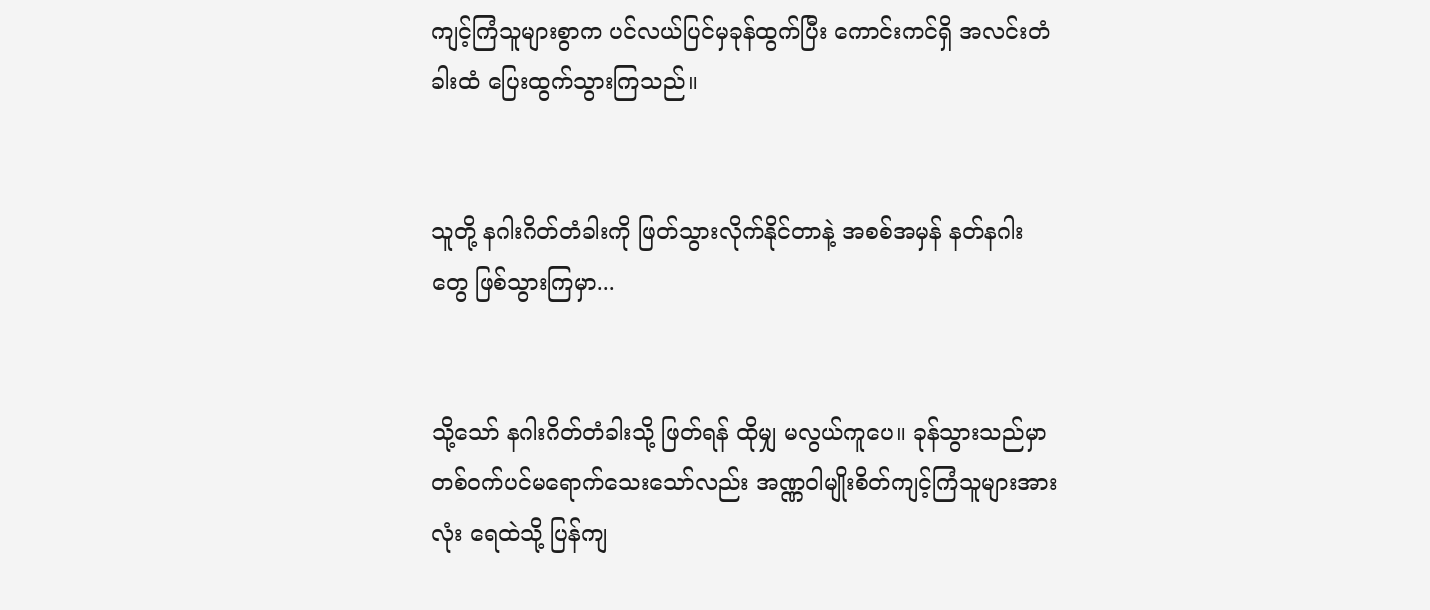ကျင့်ကြံသူများစွာက ပင်လယ်ပြင်မှခုန်ထွက်ပြီး ကောင်းကင်ရှိ အလင်းတံခါးထံ ပြေးထွက်သွားကြသည်။


သူတို့ နဂါးဂိတ်တံခါးကို ဖြတ်သွားလိုက်နိုင်တာနဲ့ အစစ်အမှန် နတ်နဂါးတွေ ဖြစ်သွားကြမှာ...


သို့သော် နဂါးဂိတ်တံခါးသို့ ဖြတ်ရန် ထိုမျှ မလွယ်ကူပေ။ ခုန်သွားသည်မှာ တစ်ဝက်ပင်မရောက်သေးသော်လည်း အဏ္ဏဝါမျိုးစိတ်ကျင့်ကြံသူများအားလုံး ရေထဲသို့ ပြန်ကျ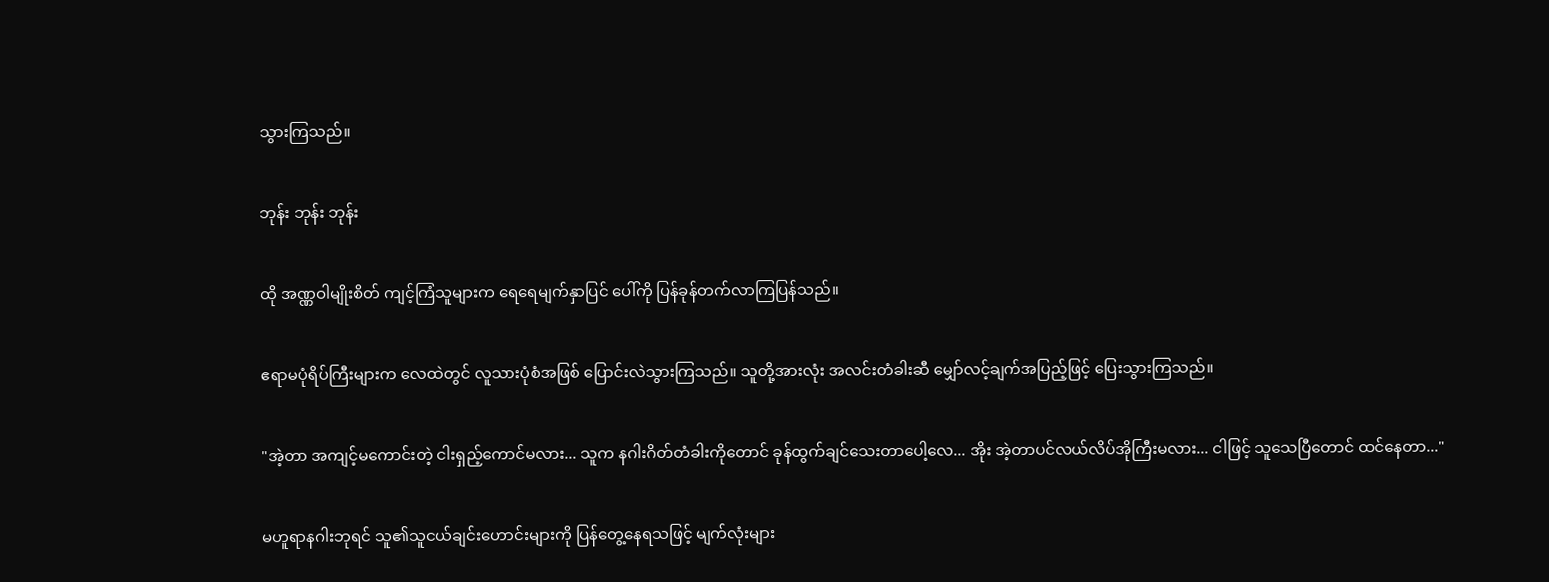သွားကြသည်။


ဘုန်း ဘုန်း ဘုန်း


ထို အဏ္ဏဝါမျိုးစိတ် ကျင့်ကြံသူများက ရေရေမျက်နှာပြင် ပေါ်ကို ပြန်ခုန်တက်လာကြပြန်သည်။


ဧရာမပုံရိပ်ကြီးများက လေထဲတွင် လူသားပုံစံအဖြစ် ပြောင်းလဲသွားကြသည်။ သူတို့အားလုံး အလင်းတံခါးဆီ မျှော်လင့်ချက်အပြည့်ဖြင့် ပြေးသွားကြသည်။


"အဲ့တာ အကျင့်မကောင်းတဲ့ ငါးရှည့်ကောင်မလား... သူက နဂါးဂိတ်တံခါးကိုတောင် ခုန်ထွက်ချင်သေးတာပေါ့လေ... အိုး အဲ့တာပင်လယ်လိပ်အိုကြီးမလား... ငါဖြင့် သူသေပြီတောင် ထင်နေတာ..."


မဟူရာနဂါးဘုရင် သူ၏သူငယ်ချင်းဟောင်းများကို ပြန်တွေ့နေရသဖြင့် မျက်လုံးများ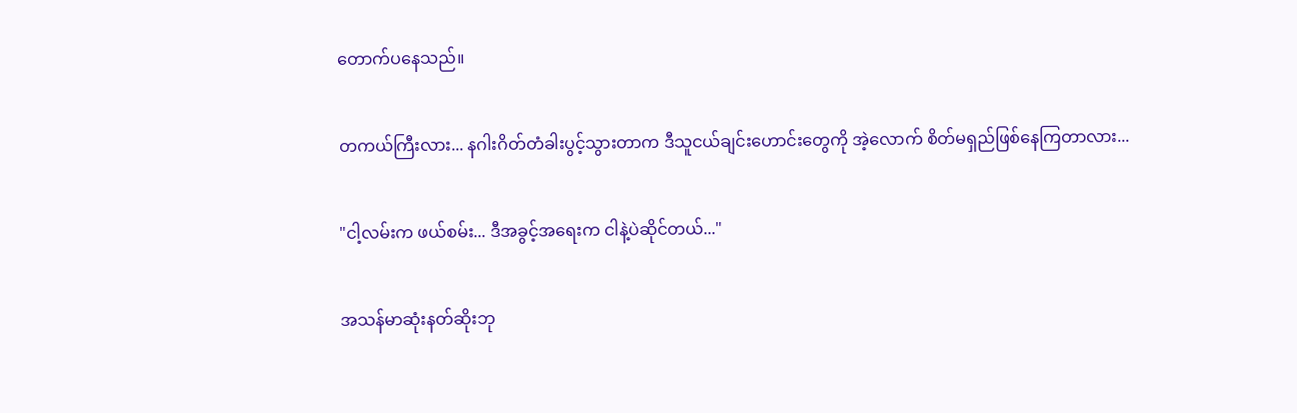တောက်ပနေသည်။


တကယ်ကြီးလား... နဂါးဂိတ်တံခါးပွင့်သွားတာက ဒီသူငယ်ချင်းဟောင်းတွေကို အဲ့လောက် စိတ်မရှည်ဖြစ်နေကြတာလား...


"ငါ့လမ်းက ဖယ်စမ်း... ဒီအခွင့်အရေးက ငါနဲ့ပဲဆိုင်တယ်..."


အသန်မာဆုံးနတ်ဆိုးဘု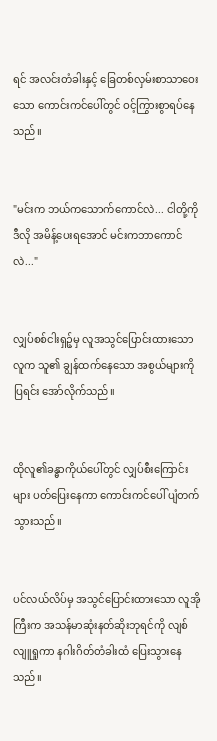ရင် အလင်းတံခါးနှင့် ခြေတစ်လှမ်းစာသာဝေးသော‌ ကောင်းကင်ပေါ်တွင် ဝင့်ကြွားစွာရပ်နေသည်။


"မင်းက ဘယ်ကသောက်ကောင်လဲ... ငါတို့ကို ဒီလို အမိန့်ပေးရအောင် မင်းကဘာကောင်လဲ..."


လျှပ်စစ်ငါးရှဉ့်မှ လူအသွင်ပြောင်းထားသော လူက သူ၏ ချွန်ထက်နေသော အစွယ်များကို ပြရင်း အော်လိုက်သည်။


ထိုလူ၏ခန္ဓာကိုယ်ပေါ်တွင် လျှပ်စီးကြောင်းများ ပတ်ပြေးနေကာ ကောင်းကင်ပေါ် ပျံတက်သွားသည်။


ပင်လယ်လိပ်မှ အသွင်ပြောင်းထားသော လူအိုကြီးက အသန်မာဆုံးနတ်ဆိုးဘုရင်ကို လျစ်လျူရှုကာ နဂါးဂိတ်တံခါးထံ ပြေးသွားနေသည်။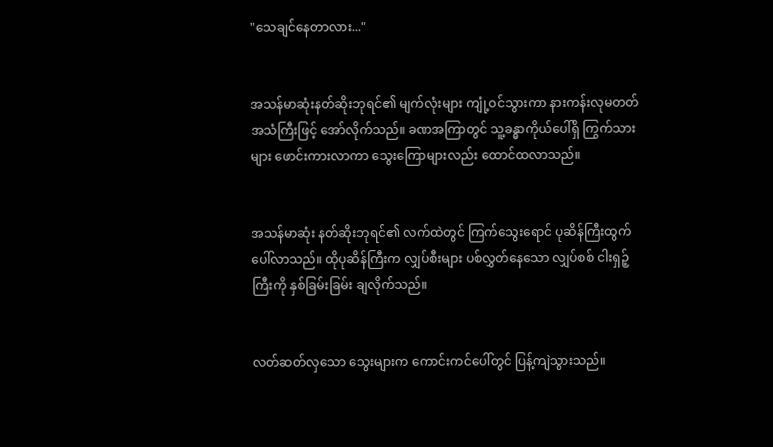"သေချင်နေတာလား..."


အသန်မာဆုံးနတ်ဆိုးဘုရင်၏ မျက်လုံးများ ကျုံ့ဝင်သွားကာ နားကန်းလုမတတ် အသံကြီးဖြင့် အော်လိုက်သည်။ ခဏအကြာတွင် သူ့ခန္ဓာကိုယ်ပေါ်ရှိ ကြွက်သားများ ဖောင်းကားလာကာ သွေးကြောများလည်း ထောင်ထလာသည်။


အသန်မာဆုံး နတ်ဆိုးဘုရင်၏ လက်ထဲတွင် ကြက်သွေးရောင် ပုဆိန်ကြီးထွက်ပေါ်လာသည်။ ထိုပုဆိန်ကြီးက လျှပ်စီးများ ပစ်လွှတ်နေသော လျှပ်စစ် ငါးရှဉ့်ကြီးကို နှစ်ခြမ်းခြမ်း ချလိုက်သည်။


လတ်ဆတ်လှသော သွေးများက ကောင်းကင်ပေါ်တွင် ပြန့်ကျဲသွားသည်။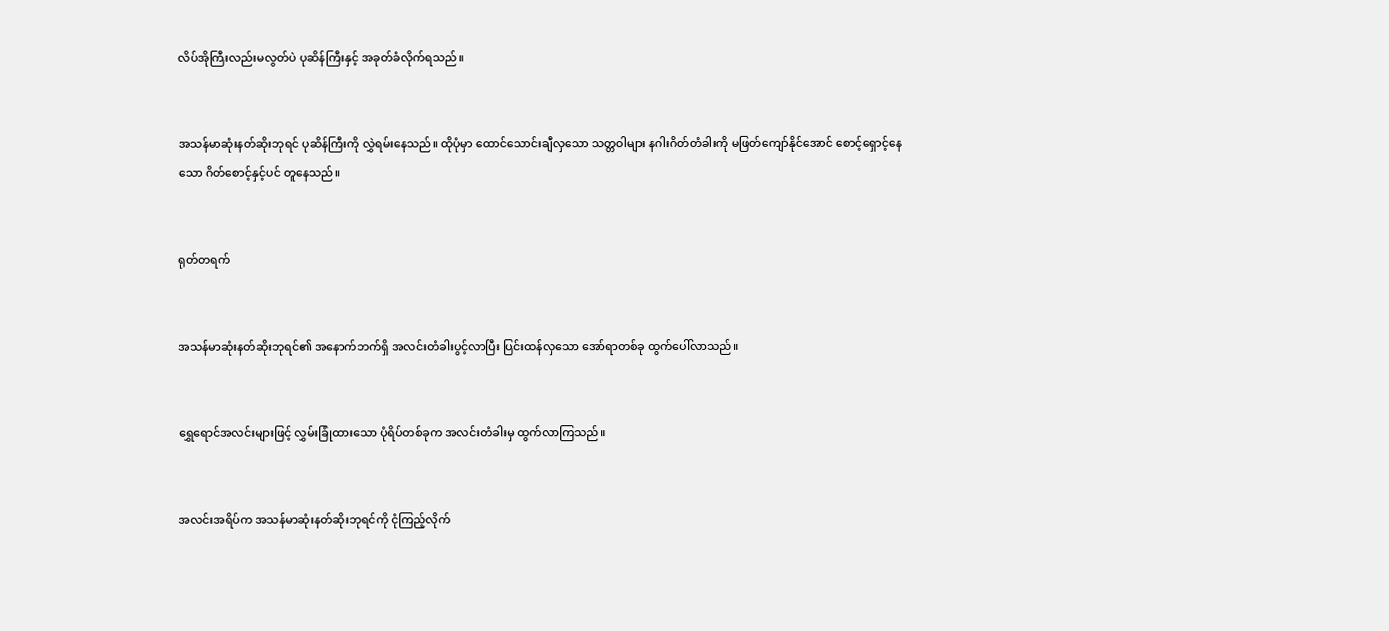လိပ်အိုကြီးလည်းမလွတ်ပဲ ပုဆိန်ကြီးနှင့် အခုတ်ခံလိုက်ရသည်။


အသန်မာဆုံးနတ်ဆိုးဘုရင် ပုဆိန်ကြီးကို လွှဲရမ်းနေသည်။ ထိုပုံမှာ ထောင်သောင်းချီလှသော သတ္တဝါများ နဂါးဂိတ်တံခါးကို မဖြတ်ကျော်နိုင်အောင် စောင့်ရှောင့်နေသော ဂိတ်စောင့်နှင့်ပင် တူနေသည်။


ရုတ်တရက်


အသန်မာဆုံးနတ်ဆိုးဘုရင်၏ အနောက်ဘက်ရှိ အလင်းတံခါးပွင့်လာပြီး ပြင်းထန်လှသော အော်ရာတစ်ခု ထွက်ပေါ်လာသည်။


ရွှေရောင်အလင်းများဖြင့် လွှမ်းခြုံထားသော ပုံရိပ်တစ်ခုက အလင်းတံခါးမှ ထွက်လာကြသည်။


အလင်းအရိပ်က အသန်မာဆုံးနတ်ဆိုးဘုရင်ကို ငုံကြည့်လိုက်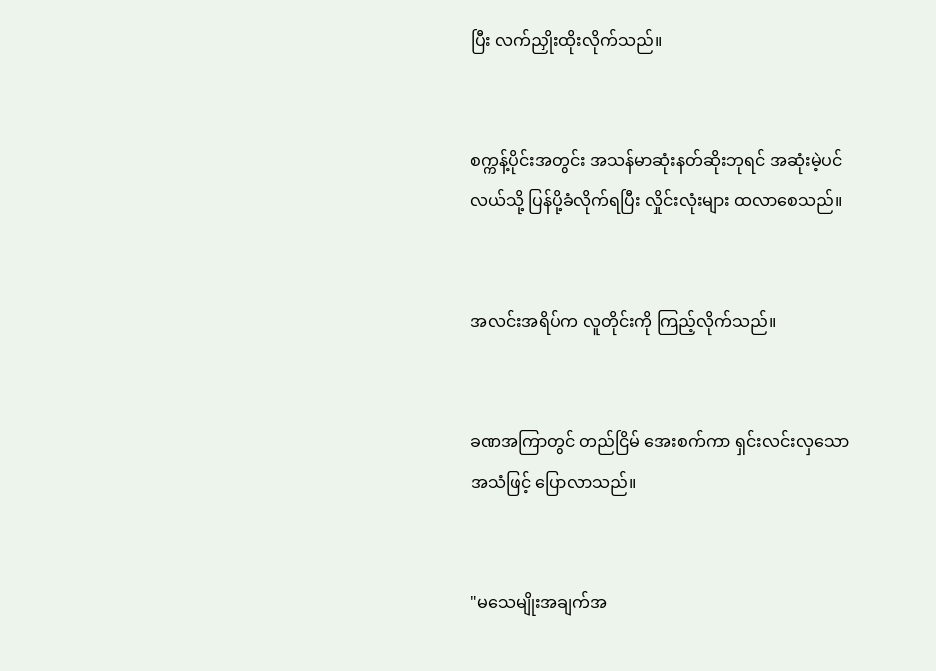ပြီး လက်ညှိုးထိုးလိုက်သည်။


စက္ကန့်ပိုင်းအတွင်း အသန်မာဆုံးနတ်ဆိုးဘုရင် အဆုံးမဲ့ပင်လယ်သို့ ပြန်ပို့ခံလိုက်ရပြီး လှိုင်းလုံးများ ထလာစေသည်။


အလင်းအရိပ်က လူတိုင်းကို ကြည့်လိုက်သည်။


ခဏအကြာတွင် တည်ငြိမ် အေးစက်ကာ ရှင်းလင်းလှသော အသံဖြင့် ပြောလာသည်။


"မသေမျိုးအချက်အ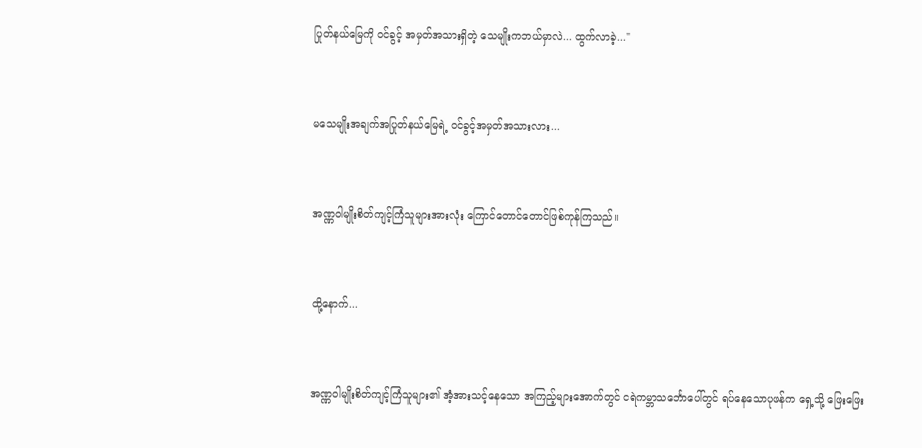ပြုတ်နယ်မြေကို ဝင်ခွင့် အမှတ်အသားရှိတဲ့ သေမျိုးကဘယ်မှာလဲ... ထွက်လာခဲ့..."


မသေမျိုးအချက်အပြုတ်နယ်မြေရဲ့ ဝင်ခွင့်အမှတ်အသားလား...


အဏ္ဏဝါမျိုးစိတ်ကျင့်ကြံသူများအားလုံး ကြောင်တောင်တောင်ဖြစ်ကုန်ကြသည်။


ထို့နောက်...


အဏ္ဏဝါမျိုးစိတ်ကျင့်ကြံသူများ၏ အံ့အားသင့်နေသော အကြည့်များအောက်တွင် ငရဲကမ္ဘာသင်္ဘောပေါ်တွင် ရပ်နေသောပုဖန်က ရှေ့သို့ ဖြေးဖြေး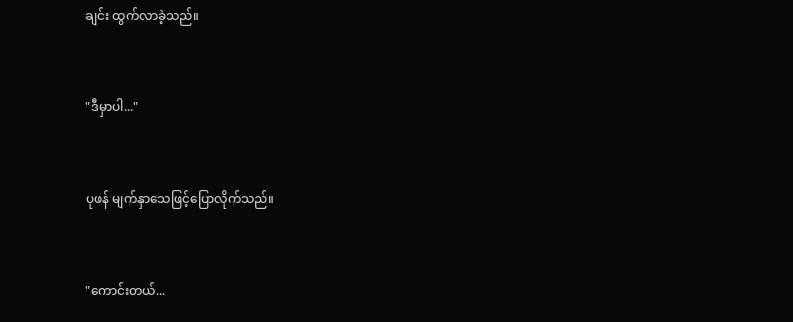ချင်း ထွက်လာခဲ့သည်။


"ဒီမှာပါ..."


ပုဖန် မျက်နှာသေဖြင့်ပြောလိုက်သည်။


"ကောင်းတယ်...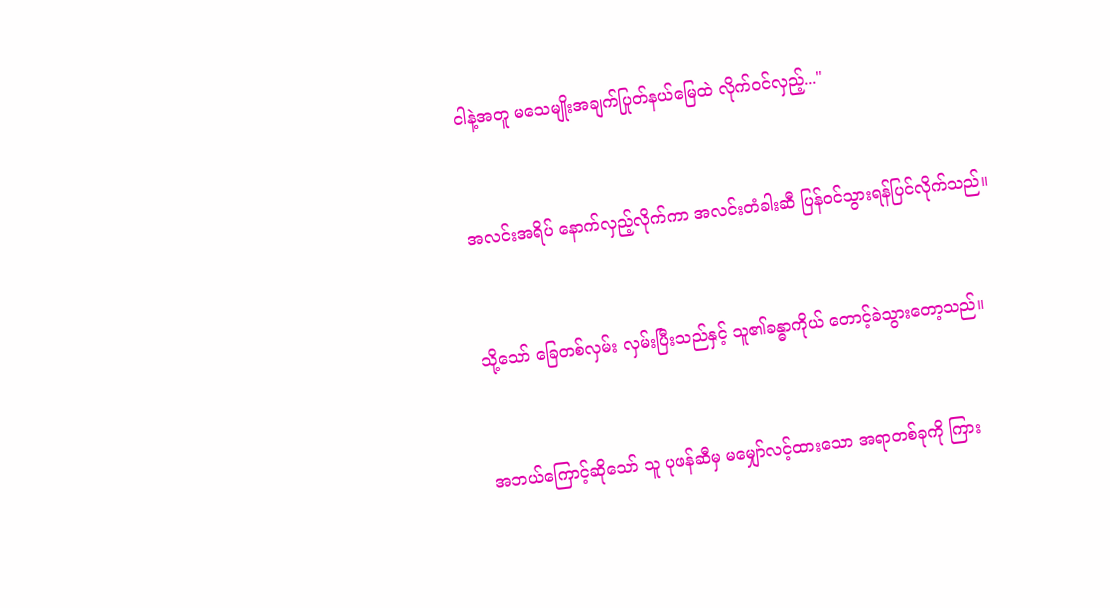ငါနဲ့အတူ မသေမျိုးအချက်ပြုတ်နယ်မြေထဲ လိုက်ဝင်လှည့်..."


အလင်းအရိပ် နောက်လှည့်လိုက်ကာ အလင်းတံခါးဆီ ပြန်ဝင်သွားရန်ပြင်လိုက်သည်။


သို့သော် ခြေတစ်လှမ်း လှမ်းပြီးသည်နှင့် သူ၏ခန္ဓာကိုယ် တောင့်ခဲသွားတော့သည်။


အဘယ်ကြောင့်ဆိုသော် သူ ပုဖန်ဆီမှ မမျှော်လင့်ထားသော အရာတစ်ခုကို ကြား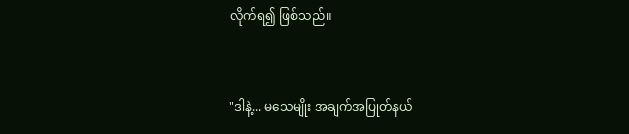လိုက်ရ၍ ဖြစ်သည်။


"ဒါနဲ့... မသေမျိုး အချက်အပြုတ်နယ်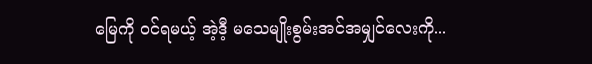မြေကို ဝင်ရမယ့် အဲ့ဒီ့ မသေမျိုးစွမ်းအင်အမျှင်လေးကို...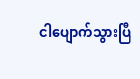ငါပျောက်သွားပြီ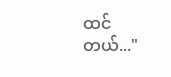ထင်တယ်..."